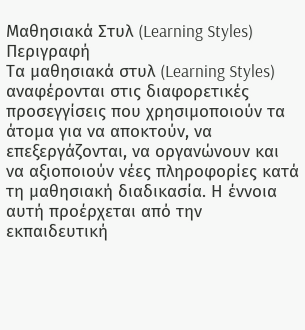Μαθησιακά Στυλ (Learning Styles)
Περιγραφή
Τα μαθησιακά στυλ (Learning Styles) αναφέρονται στις διαφορετικές προσεγγίσεις που χρησιμοποιούν τα άτομα για να αποκτούν, να επεξεργάζονται, να οργανώνουν και να αξιοποιούν νέες πληροφορίες κατά τη μαθησιακή διαδικασία. Η έννοια αυτή προέρχεται από την εκπαιδευτική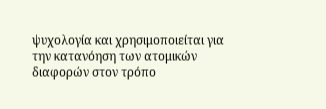ψυχολογία και χρησιμοποιείται για την κατανόηση των ατομικών διαφορών στον τρόπο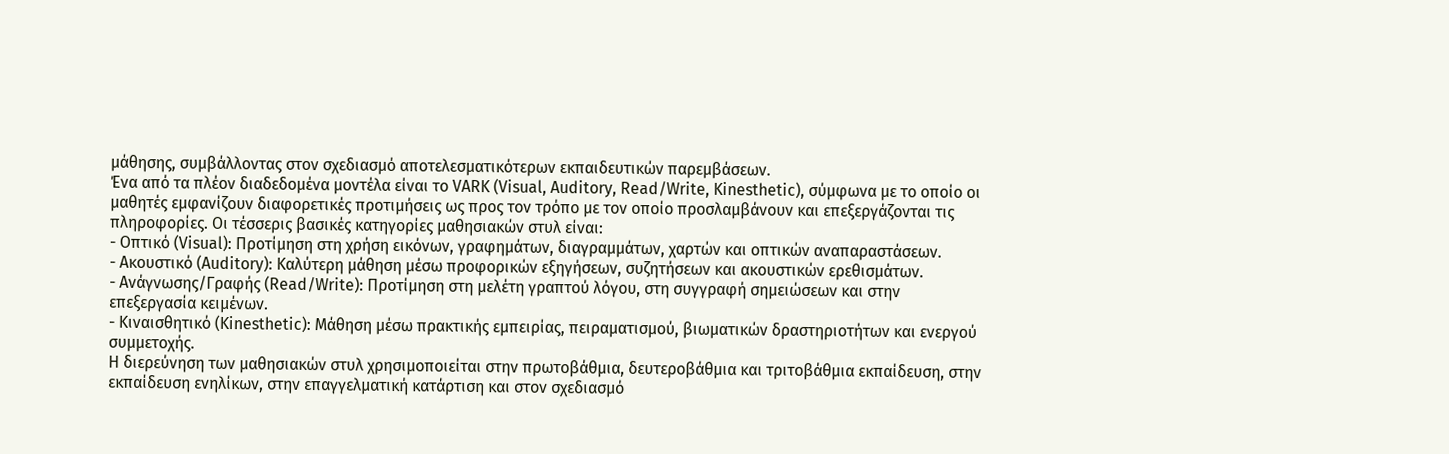μάθησης, συμβάλλοντας στον σχεδιασμό αποτελεσματικότερων εκπαιδευτικών παρεμβάσεων.
Ένα από τα πλέον διαδεδομένα μοντέλα είναι το VARK (Visual, Auditory, Read/Write, Kinesthetic), σύμφωνα με το οποίο οι μαθητές εμφανίζουν διαφορετικές προτιμήσεις ως προς τον τρόπο με τον οποίο προσλαμβάνουν και επεξεργάζονται τις πληροφορίες. Οι τέσσερις βασικές κατηγορίες μαθησιακών στυλ είναι:
- Οπτικό (Visual): Προτίμηση στη χρήση εικόνων, γραφημάτων, διαγραμμάτων, χαρτών και οπτικών αναπαραστάσεων.
- Ακουστικό (Auditory): Καλύτερη μάθηση μέσω προφορικών εξηγήσεων, συζητήσεων και ακουστικών ερεθισμάτων.
- Ανάγνωσης/Γραφής (Read/Write): Προτίμηση στη μελέτη γραπτού λόγου, στη συγγραφή σημειώσεων και στην επεξεργασία κειμένων.
- Κιναισθητικό (Kinesthetic): Μάθηση μέσω πρακτικής εμπειρίας, πειραματισμού, βιωματικών δραστηριοτήτων και ενεργού συμμετοχής.
Η διερεύνηση των μαθησιακών στυλ χρησιμοποιείται στην πρωτοβάθμια, δευτεροβάθμια και τριτοβάθμια εκπαίδευση, στην εκπαίδευση ενηλίκων, στην επαγγελματική κατάρτιση και στον σχεδιασμό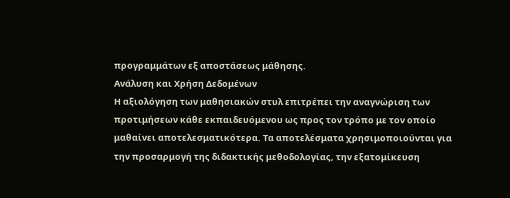προγραμμάτων εξ αποστάσεως μάθησης.
Ανάλυση και Χρήση Δεδομένων
Η αξιολόγηση των μαθησιακών στυλ επιτρέπει την αναγνώριση των προτιμήσεων κάθε εκπαιδευόμενου ως προς τον τρόπο με τον οποίο μαθαίνει αποτελεσματικότερα. Τα αποτελέσματα χρησιμοποιούνται για την προσαρμογή της διδακτικής μεθοδολογίας, την εξατομίκευση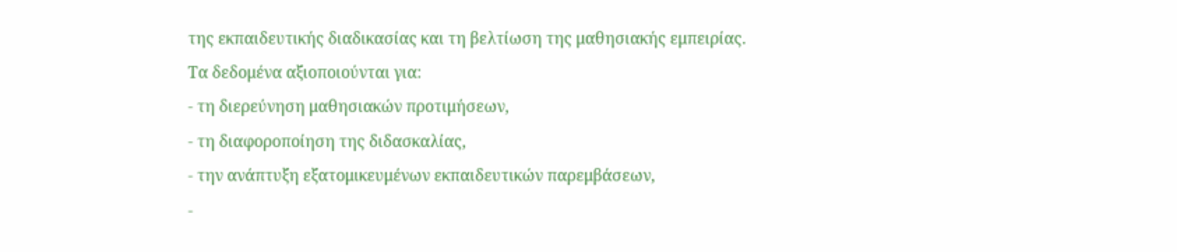της εκπαιδευτικής διαδικασίας και τη βελτίωση της μαθησιακής εμπειρίας.
Τα δεδομένα αξιοποιούνται για:
- τη διερεύνηση μαθησιακών προτιμήσεων,
- τη διαφοροποίηση της διδασκαλίας,
- την ανάπτυξη εξατομικευμένων εκπαιδευτικών παρεμβάσεων,
-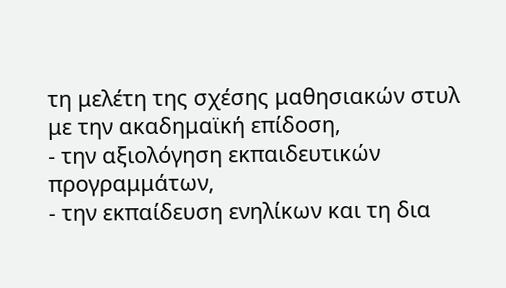τη μελέτη της σχέσης μαθησιακών στυλ με την ακαδημαϊκή επίδοση,
- την αξιολόγηση εκπαιδευτικών προγραμμάτων,
- την εκπαίδευση ενηλίκων και τη δια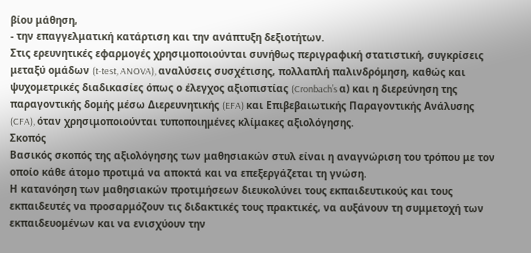βίου μάθηση,
- την επαγγελματική κατάρτιση και την ανάπτυξη δεξιοτήτων.
Στις ερευνητικές εφαρμογές χρησιμοποιούνται συνήθως περιγραφική στατιστική, συγκρίσεις μεταξύ ομάδων (t-test, ANOVA), αναλύσεις συσχέτισης, πολλαπλή παλινδρόμηση, καθώς και ψυχομετρικές διαδικασίες όπως ο έλεγχος αξιοπιστίας (Cronbach’s α) και η διερεύνηση της παραγοντικής δομής μέσω Διερευνητικής (EFA) και Επιβεβαιωτικής Παραγοντικής Ανάλυσης (CFA), όταν χρησιμοποιούνται τυποποιημένες κλίμακες αξιολόγησης.
Σκοπός
Βασικός σκοπός της αξιολόγησης των μαθησιακών στυλ είναι η αναγνώριση του τρόπου με τον οποίο κάθε άτομο προτιμά να αποκτά και να επεξεργάζεται τη γνώση.
Η κατανόηση των μαθησιακών προτιμήσεων διευκολύνει τους εκπαιδευτικούς και τους εκπαιδευτές να προσαρμόζουν τις διδακτικές τους πρακτικές, να αυξάνουν τη συμμετοχή των εκπαιδευομένων και να ενισχύουν την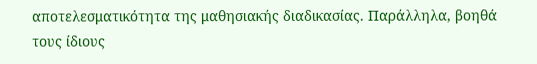αποτελεσματικότητα της μαθησιακής διαδικασίας. Παράλληλα, βοηθά τους ίδιους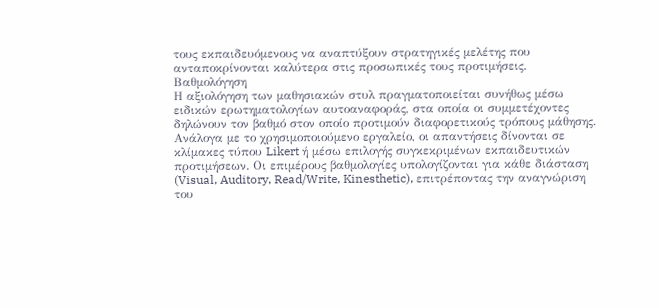τους εκπαιδευόμενους να αναπτύξουν στρατηγικές μελέτης που ανταποκρίνονται καλύτερα στις προσωπικές τους προτιμήσεις.
Βαθμολόγηση
Η αξιολόγηση των μαθησιακών στυλ πραγματοποιείται συνήθως μέσω ειδικών ερωτηματολογίων αυτοαναφοράς, στα οποία οι συμμετέχοντες δηλώνουν τον βαθμό στον οποίο προτιμούν διαφορετικούς τρόπους μάθησης.
Ανάλογα με το χρησιμοποιούμενο εργαλείο, οι απαντήσεις δίνονται σε κλίμακες τύπου Likert ή μέσω επιλογής συγκεκριμένων εκπαιδευτικών προτιμήσεων. Οι επιμέρους βαθμολογίες υπολογίζονται για κάθε διάσταση (Visual, Auditory, Read/Write, Kinesthetic), επιτρέποντας την αναγνώριση του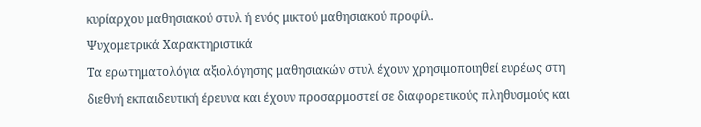κυρίαρχου μαθησιακού στυλ ή ενός μικτού μαθησιακού προφίλ.
Ψυχομετρικά Χαρακτηριστικά
Τα ερωτηματολόγια αξιολόγησης μαθησιακών στυλ έχουν χρησιμοποιηθεί ευρέως στη διεθνή εκπαιδευτική έρευνα και έχουν προσαρμοστεί σε διαφορετικούς πληθυσμούς και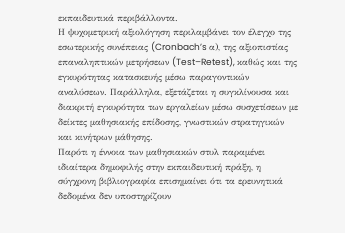εκπαιδευτικά περιβάλλοντα.
Η ψυχομετρική αξιολόγηση περιλαμβάνει τον έλεγχο της εσωτερικής συνέπειας (Cronbach’s α), της αξιοπιστίας επαναληπτικών μετρήσεων (Test–Retest), καθώς και της εγκυρότητας κατασκευής μέσω παραγοντικών αναλύσεων. Παράλληλα, εξετάζεται η συγκλίνουσα και διακριτή εγκυρότητα των εργαλείων μέσω συσχετίσεων με δείκτες μαθησιακής επίδοσης, γνωστικών στρατηγικών και κινήτρων μάθησης.
Παρότι η έννοια των μαθησιακών στυλ παραμένει ιδιαίτερα δημοφιλής στην εκπαιδευτική πράξη, η σύγχρονη βιβλιογραφία επισημαίνει ότι τα ερευνητικά δεδομένα δεν υποστηρίζουν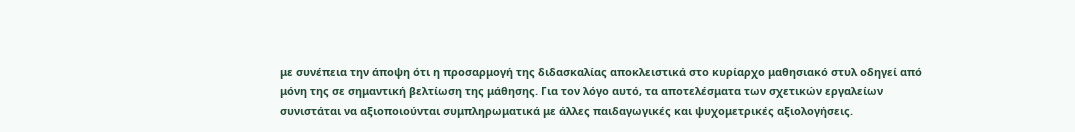με συνέπεια την άποψη ότι η προσαρμογή της διδασκαλίας αποκλειστικά στο κυρίαρχο μαθησιακό στυλ οδηγεί από μόνη της σε σημαντική βελτίωση της μάθησης. Για τον λόγο αυτό, τα αποτελέσματα των σχετικών εργαλείων συνιστάται να αξιοποιούνται συμπληρωματικά με άλλες παιδαγωγικές και ψυχομετρικές αξιολογήσεις.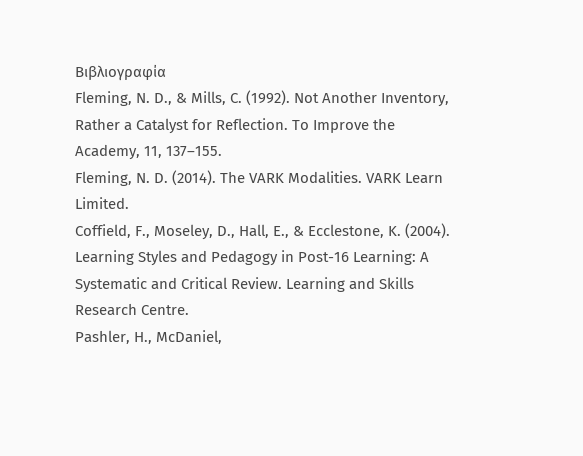Βιβλιογραφία
Fleming, N. D., & Mills, C. (1992). Not Another Inventory, Rather a Catalyst for Reflection. To Improve the Academy, 11, 137–155.
Fleming, N. D. (2014). The VARK Modalities. VARK Learn Limited.
Coffield, F., Moseley, D., Hall, E., & Ecclestone, K. (2004). Learning Styles and Pedagogy in Post-16 Learning: A Systematic and Critical Review. Learning and Skills Research Centre.
Pashler, H., McDaniel,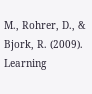M., Rohrer, D., & Bjork, R. (2009). Learning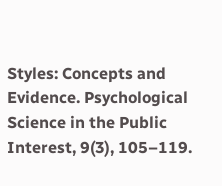Styles: Concepts and Evidence. Psychological Science in the Public Interest, 9(3), 105–119.